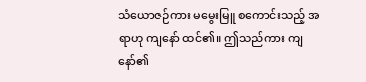သံယောဇဉ်ကား မမွေးမြူ စကောင်းသည့် အရာဟု ကျနော် ထင်၏။ ဤသည်ကား ကျနော်၏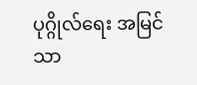ပုဂ္ဂိုလ်ရေး အမြင်သာ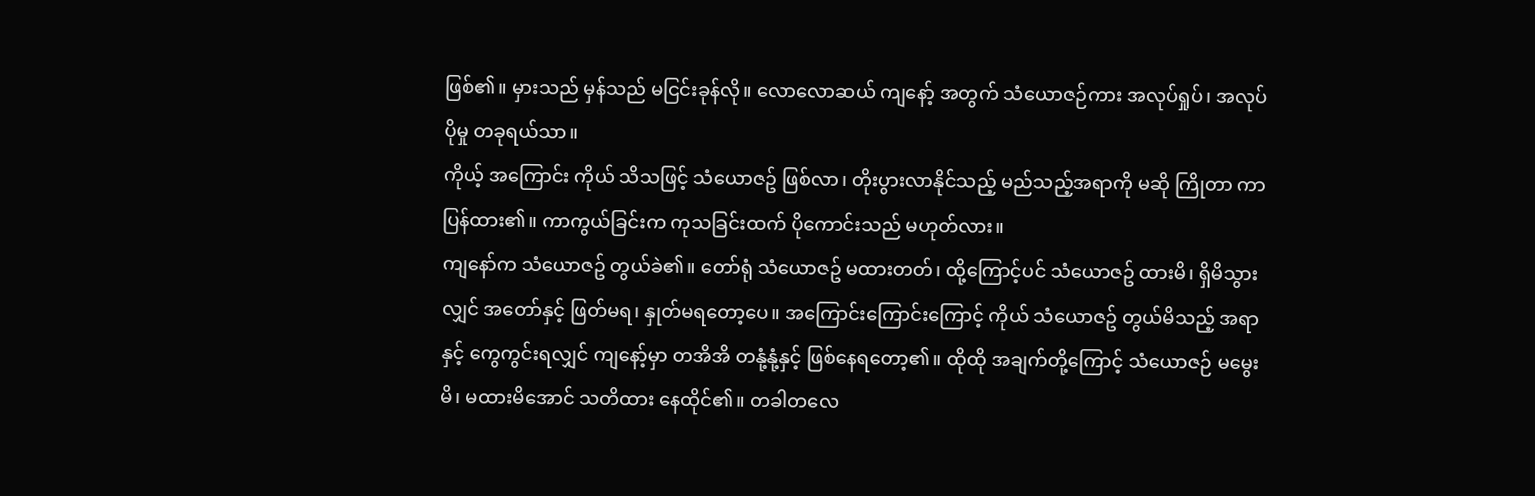ဖြစ်၏။ မှားသည် မှန်သည် မငြင်းခုန်လို။ လောလောဆယ် ကျနော့် အတွက် သံယောဇဉ်ကား အလုပ်ရှုပ်၊ အလုပ်ပိုမှု တခုရယ်သာ။
ကိုယ့် အကြောင်း ကိုယ် သိသဖြင့် သံယောဇဥ် ဖြစ်လာ၊ တိုးပွားလာနိုင်သည့် မည်သည့်အရာကို မဆို ကြိုတာ ကာပြန်ထား၏။ ကာကွယ်ခြင်းက ကုသခြင်းထက် ပိုကောင်းသည် မဟုတ်လား။
ကျနော်က သံယောဇဥ် တွယ်ခဲ၏။ တော်ရုံ သံယောဇဥ် မထားတတ်၊ ထို့ကြောင့်ပင် သံယောဇဥ် ထားမိ၊ ရှိမိသွားလျှင် အတော်နှင့် ဖြတ်မရ၊ နှုတ်မရတော့ပေ။ အကြောင်းကြောင်းကြောင့် ကိုယ် သံယောဇဥ် တွယ်မိသည့် အရာနှင့် ကွေကွင်းရလျှင် ကျနော့်မှာ တအိအိ တနုံ့နုံ့နှင့် ဖြစ်နေရတော့၏။ ထိုထို အချက်တို့ကြောင့် သံယောဇဉ် မမွေးမိ၊ မထားမိအောင် သတိထား နေထိုင်၏။ တခါတလေ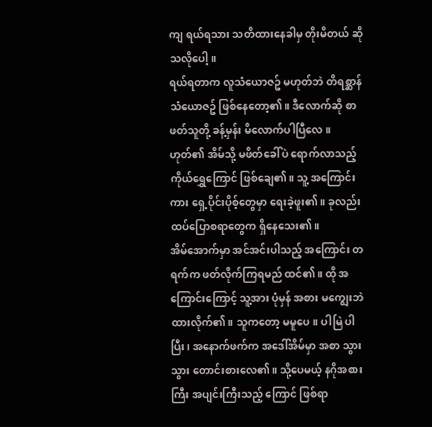ကျ ရယ်ရသား သတိထားနေခါမှ တိုးမိတယ် ဆိုသလိုပေါ့။
ရယ်ရတာက လူသံယောဇဥ် မဟုတ်ဘဲ တိရစ္ဆာန် သံယောဇဥ် ဖြစ်နေတော့၏။ ဒီလောက်ဆို စာဖတ်သူတို့ ခန့်မှန်း မိလောက်ပါပြီလေ။ ဟုတ်၏ အိမ်သို့ မဖိတ်ခေါ်ပဲ ရောက်လာသည့် ကိုယ်ရွှေကြောင် ဖြစ်ချေ၏။ သူ့ အကြောင်းကား ရှေ့ပိုင်းပိုစ့်တွေမှာ ရေးခဲ့ဖူး၏။ ခုလည်း ထပ်ပြောစရာတွေက ရှိနေသေး၏။
အိမ်အောက်မှာ အင်အင်းပါသည့် အကြောင်း တရက်က ဖတ်လိုက်ကြရမည် ထင်၏။ ထို အကြောင်းကြောင့် သူ့အား ပုံမှန် အစား မကျွေးဘဲ ထားလိုက်၏။ သူကတော့ မမူပေ။ ပါမြဲ ပါပြီး၊ အနောက်ဖက်က အဒေါ်အိမ်မှာ အစာ သွားသွား တောင်းစားလေ၏။ သို့ပေမယ့် နဂိုအစားကြီး အပျင်းကြီးသည့် ကြောင် ဖြစ်ရာ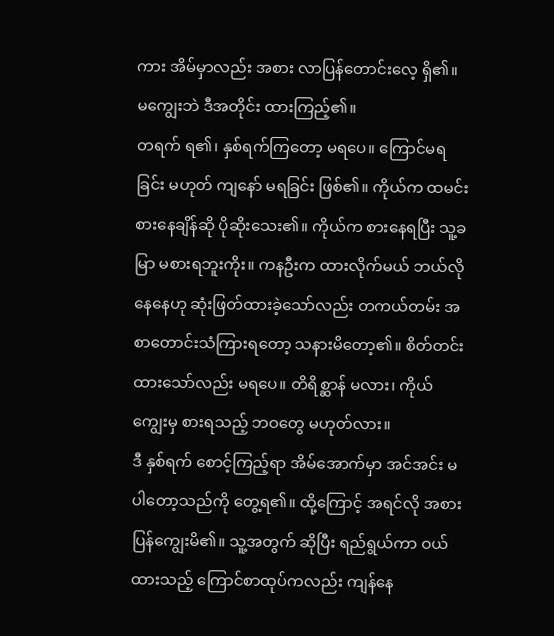ကား အိမ်မှာလည်း အစား လာပြန်တောင်းလေ့ ရှိ၏။ မကျွေးဘဲ ဒီအတိုင်း ထားကြည့်၏။
တရက် ရ၏၊ နှစ်ရက်ကြတော့ မရပေ။ ကြောင်မရခြင်း မဟုတ် ကျနော် မရခြင်း ဖြစ်၏။ ကိုယ်က ထမင်း စားနေချိန်ဆို ပိုဆိုးသေး၏။ ကိုယ်က စားနေရပြီး သူ့ခမြာ မစားရဘူးကိုး။ ကနဦးက ထားလိုက်မယ် ဘယ်လို နေနေဟု ဆုံးဖြတ်ထားခဲ့သော်လည်း တကယ်တမ်း အစာတောင်းသံကြားရတော့ သနားမိတော့၏။ စိတ်တင်းထားသော်လည်း မရပေ။ တိရိစ္ဆာန် မလား၊ ကိုယ်ကျွေးမှ စားရသည့် ဘဝတွေ မဟုတ်လား။
ဒီ နှစ်ရက် စောင့်ကြည့်ရာ အိမ်အောက်မှာ အင်အင်း မပါတော့သည်ကို တွေ့ရ၏။ ထို့ကြောင့် အရင်လို အစား ပြန်ကျွေးမိ၏။ သူ့အတွက် ဆိုပြီး ရည်ရွယ်ကာ ဝယ်ထားသည့် ကြောင်စာထုပ်ကလည်း ကျန်နေ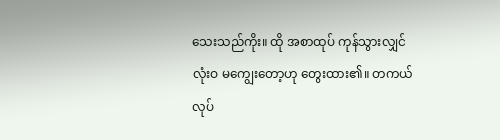သေးသည်ကိုး။ ထို အစာထုပ် ကုန်သွားလျှင် လုံးဝ မကျွေးတော့ဟု တွေးထား၏။ တကယ် လုပ်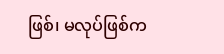ဖြစ်၊ မလုပ်ဖြစ်က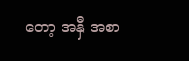တော့ အနှီ အစာ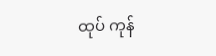ထုပ် ကုန်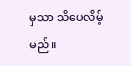မှသာ သိပေလိမ့်မည်။